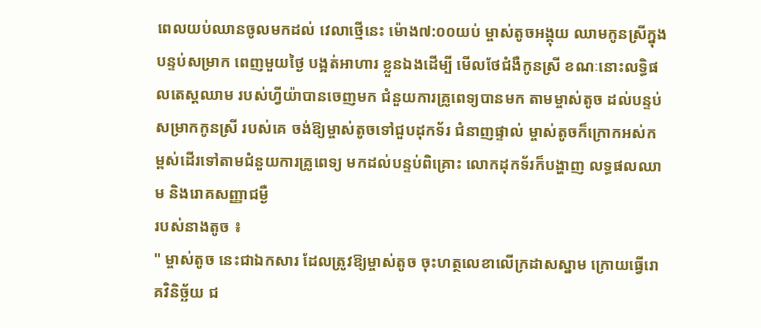ពេលយប់ឈានចូលមកដល់ វេលាថ្មើនេះ ម៉ោង៧:០០យប់ ម្ចាស់តូចអង្គុយ ឈាមកូនស្រីក្នុងបន្ទប់សម្រាក ពេញមួយថ្ងៃ បង្អត់អាហារ ខ្លួនឯងដើម្បី មើលថែជំងឺកូនស្រី ខណៈនោះលទ្ធិផលតេស្តឈាម របស់ហ្វីយ៉ាបានចេញមក ជំនួយការគ្រូពេទ្យបានមក តាមម្ចាស់តូច ដល់បន្ទប់សម្រាកកូនស្រី របស់គេ ចង់ឱ្យម្ចាស់តូចទៅជួបដុកទ័រ ជំនាញផ្ទាល់ ម្ចាស់តូចក៏ក្រោកអស់កម្ពស់ដើរទៅតាមជំនួយការគ្រូពេទ្យ មកដល់បន្ទប់ពិគ្រោះ លោកដុកទ័រក៏បង្ហាញ លទ្ធផលឈាម និងរោគសញ្ញាជម្ងឺ
របស់នាងតូច ៖
" ម្ចាស់តូច នេះជាឯកសារ ដែលត្រូវឱ្យម្ចាស់តូច ចុះហត្ថលេខាលើក្រដាសស្នាម ក្រោយធ្វើរោគវិនិច្ឆ័យ ជ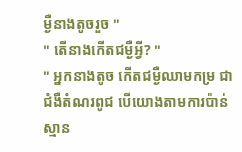ម្ងឺនាងតូចរួច "
" តើនាងកើតជម្ងឺអ្វី? "
" អ្នកនាងតូច កើតជម្ងឺឈាមកម្រ ជាជំងឺតំណរពូជ បើយោងតាមការប៉ាន់ស្មាន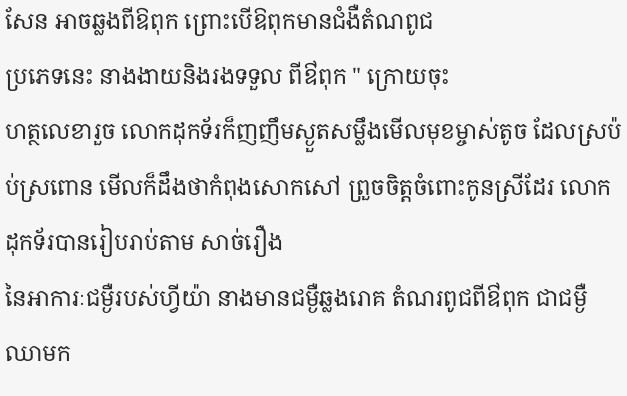សែន អាចឆ្លងពីឱពុក ព្រោះបើឱពុកមានជំងឺតំណពូជ
ប្រភេទនេះ នាងងាយនិងរងទទួល ពីឳពុក " ក្រោយចុះ
ហត្ថលេខារួច លោកដុកទ័រក៏ញញឹមស្ងួតសម្លឹងមើលមុខម្ចាស់តូច ដែលស្រប៉ប់ស្រពោន មើលក៏ដឹងថាកំពុងសោកសៅ ព្រួចចិត្តចំពោះកូនស្រីដែរ លោកដុកទ័របានរៀបរាប់តាម សាច់រឿង
នៃអាការៈជម្ងឺរបស់ហ្វីយ៉ា នាងមានជម្ងឺឆ្លងរោគ តំណរពូជពីឳពុក ជាជម្ងឺឈាមក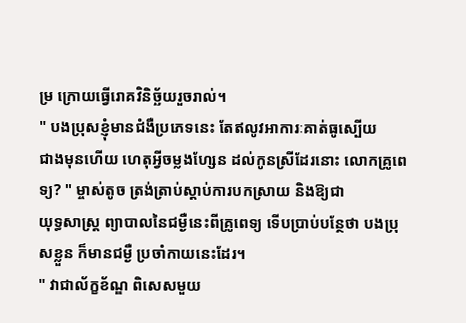ម្រ ក្រោយធ្វើរោគវិនិច្ឆ័យរួចរាល់។
" បងប្រុសខ្ញុំមានជំងឺប្រភេទនេះ តែឥលូវអាការៈគាត់ធូស្បើយ
ជាងមុនហើយ ហេតុអ្វីចម្លងហ្សែន ដល់កូនស្រីដែរនោះ លោកគ្រូពេទ្យ? " ម្ចាស់តូច ត្រង់ត្រាប់ស្តាប់ការបកស្រាយ និងឱ្យជា
យុទ្ធសាស្ត្រ ព្យាបាលនៃជម្ងឺនេះពីគ្រូពេទ្យ ទើបប្រាប់បន្ថែថា បងប្រុសខ្លួន ក៏មានជម្ងឺ ប្រចាំកាយនេះដែរ។
" វាជាល័ក្ខខ័ណ្ឌ ពិសេសមួយ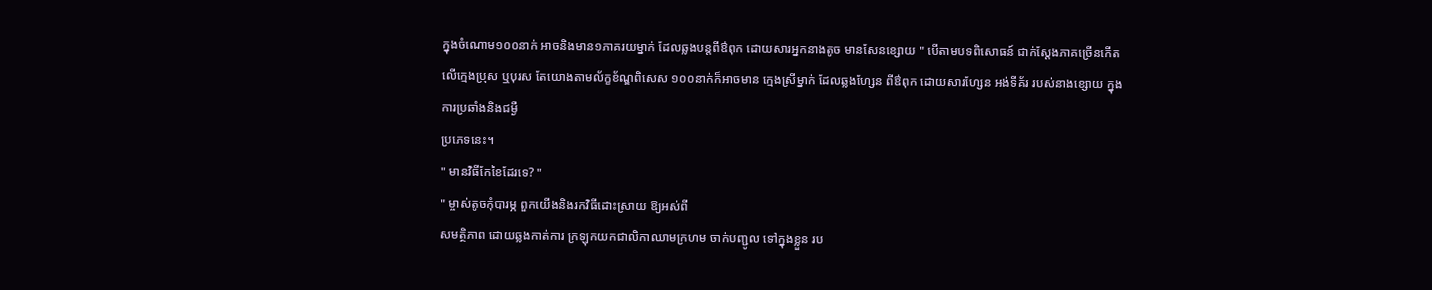ក្នុងចំណោម១០០នាក់ អាចនិងមាន១ភាគរយម្នាក់ ដែលឆ្លងបន្តពីឳពុក ដោយសារអ្នកនាងតូច មានសែនខ្សោយ " បើតាមបទពិសោធន៍ ជាក់ស្តែងភាគច្រើនកើតលើក្មេងប្រុស ឬបុរស តែយោងតាមល័ក្ខខ័ណ្ឌពិសេស ១០០នាក់ក៏អាចមាន ក្មេងស្រីម្នាក់ ដែលឆ្លងហ្សែន ពីឳពុក ដោយសារហ្សែន អង់ទីគ័រ របស់នាងខ្សោយ ក្នុងការប្រឆាំងនិងជម្ងឺ
ប្រភេទនេះ។
" មានវិធីកែខៃដែរទេ? "
" ម្ចាស់តូចកុំបារម្ភ ពួកយើងនិងរកវិធីដោះស្រាយ ឱ្យអស់ពី
សមត្ថិភាព ដោយឆ្លងកាត់ការ ក្រឡុកយកជាលិកាឈាមក្រហម ចាក់បញ្ជូល ទៅក្នុងខ្លួន រប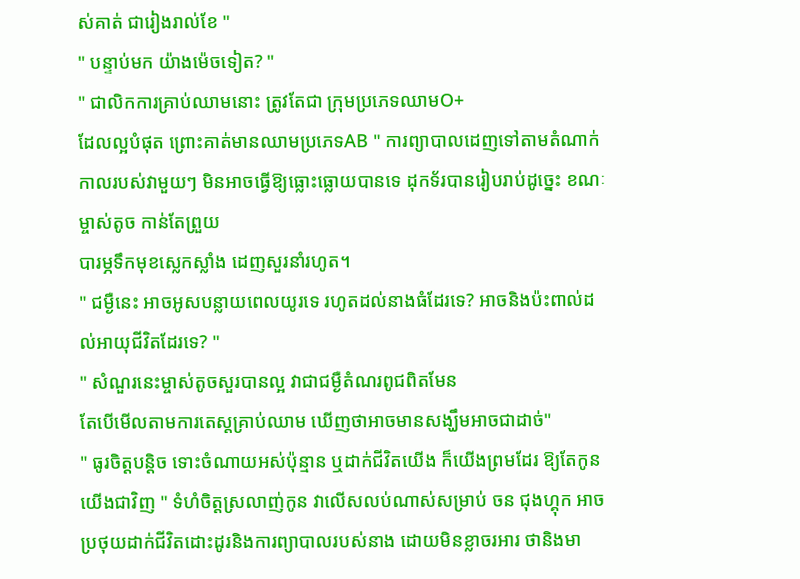ស់គាត់ ជារៀងរាល់ខែ "
" បន្ទាប់មក យ៉ាងម៉េចទៀត? "
" ជាលិកការគ្រាប់ឈាមនោះ ត្រូវតែជា ក្រុមប្រភេទឈាមO+
ដែលល្អបំផុត ព្រោះគាត់មានឈាមប្រភេទAB " ការព្យាបាលដេញទៅតាមតំណាក់កាលរបស់វាមួយៗ មិនអាចធ្វើឱ្យធ្លោះធ្លោយបានទេ ដុកទ័របានរៀបរាប់ដូច្នេះ ខណៈម្ចាស់តូច កាន់តែព្រួយ
បារម្ភទឹកមុខស្លេកស្លាំង ដេញសួរនាំរហូត។
" ជម្ងឺនេះ អាចអូសបន្លាយពេលយូរទេ រហូតដល់នាងធំដែរទេ? អាចនិងប៉ះពាល់ដល់អាយុជីវិតដែរទេ? "
" សំណួរនេះម្ចាស់តូចសួរបានល្អ វាជាជម្ងឺតំណរពូជពិតមែន
តែបើមើលតាមការតេស្តគ្រាប់ឈាម ឃើញថាអាចមានសង្ឃឹមអាចជាដាច់"
" ធូរចិត្តបន្តិច ទោះចំណាយអស់ប៉ុន្មាន ឬដាក់ជីវិតយើង ក៏យើងព្រមដែរ ឱ្យតែកូនយើងជាវិញ " ទំហំចិត្តស្រលាញ់កូន វាលើសលប់ណាស់សម្រាប់ ចន ជុងហ្គុក អាចប្រថុយដាក់ជីវិតដោះដូរនិងការព្យាបាលរបស់នាង ដោយមិនខ្លាចរអារ ថានិងមា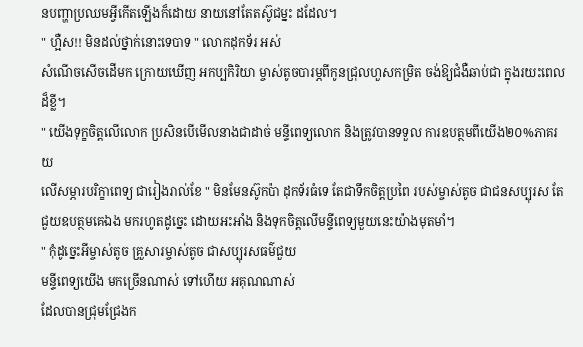នបញ្ហាប្រឈមអ្វីកើតឡើងក៏ដោយ នាយនៅតែតស៊ូជម្នះ ដដែល។
" ហ្អឺស!! មិនដល់ថ្នាក់នោះទេបាទ " លោកដុកទ័រ អស់
សំណើចសើចដើមក ក្រោយឃើញ អកប្បកិរិយា ម្ចាស់តូចបារម្ភពីកូនជ្រុលហួសកម្រិត ចង់ឱ្យជំងឺឆាប់ជា ក្នុងរយះពេលដ៏ខ្លី។
" យើងទុក្ខចិត្តលើលោក ប្រសិនបើមើលនាងជាដាច់ មន្ទីពេទ្យលោក និងត្រូវបានទទួល ការឧបត្ថមពីយើង២០%ភាគរយ
លើសម្ភារបរិក្ខាពេទ្យ ជារៀងរាល់ខែ " មិនមែនស៊ូកប៉ា ដុកទ័រធំទេ តែជាទឹកចិត្តប្រពៃ របស់ម្ចាស់តូច ជាជនសប្បុរស តែជួយឧបត្ថមគេឯង មករហូតដូច្នេះ ដោយអះអាំង និងទុកចិត្តលើមន្ទីពេទ្យមួយនេះយ៉ាងមុតមាំ។
" កុំដូច្នេះអីម្ចាស់តូច គ្រួសារម្ចាស់តូច ជាសប្បុរសធម៌ជួយ
មន្ទីពេទ្យយើង មកច្រើនណាស់ ទៅហើយ អគុណណាស់
ដែលបានជ្រុមជ្រែងក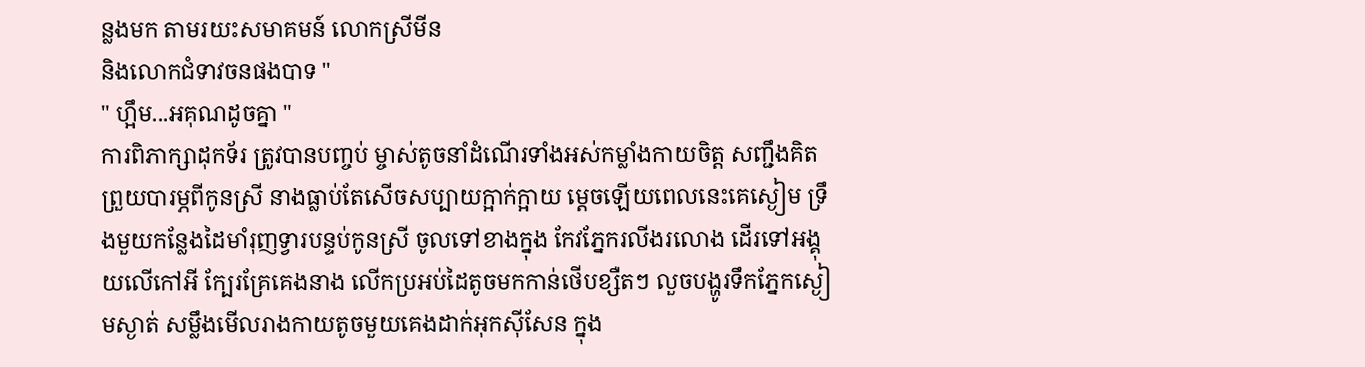ន្លងមក តាមរយះសមាគមន៍ លោកស្រីមីន
និងលោកជំទាវចនផងបាទ "
" ហ្អឹម...អគុណដូចគ្នា "
ការពិភាក្សាដុកទ័រ ត្រូវបានបញ្ចប់ ម្ចាស់តូចនាំដំណើរទាំងអស់កម្លាំងកាយចិត្ត សញ្ជឹងគិតព្រួយបារម្ភពីកូនស្រី នាងធ្លាប់តែសើចសប្បាយក្អាក់ក្អាយ ម្តេចឡើយពេលនេះគេស្ងៀម ទ្រឹងមួយកន្លែងដៃមាំរុញទ្វារបន្ទប់កូនស្រី ចូលទៅខាងក្នុង កែវភ្នែករលីងរលោង ដើរទៅអង្គុយលើកៅអី ក្បែរគ្រែគេងនាង លើកប្រអប់ដៃតូចមកកាន់ថើបខ្សឺតៗ លួចបង្ហូរទឹកភ្នែកស្ងៀមស្ងាត់ សម្លឹងមើលរាងកាយតូចមួយគេងដាក់អុកសុីសែន ក្នុង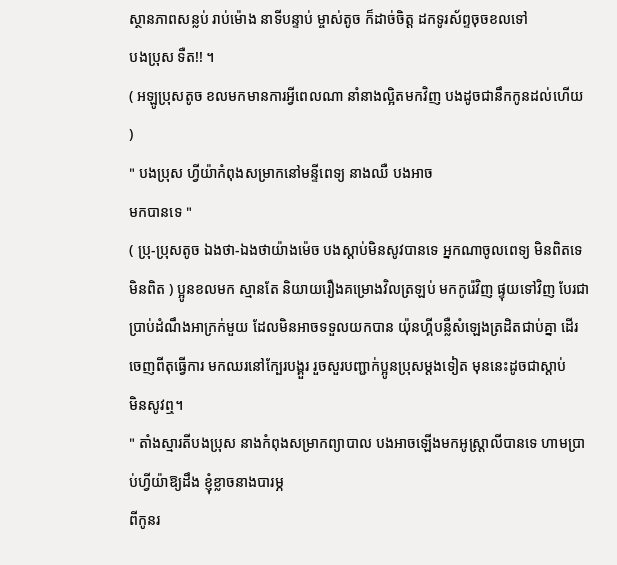ស្ថានភាពសន្លប់ រាប់ម៉ោង នាទីបន្ទាប់ ម្ចាស់តូច ក៏ដាច់ចិត្ត ដកទូរស័ព្ទចុចខលទៅ
បងប្រុស ទឺត!! ។
( អឡូប្រុសតូច ខលមកមានការអ្វីពេលណា នាំនាងល្អិតមកវិញ បងដូចជានឹកកូនដល់ហើយ )
" បងប្រុស ហ្វីយ៉ាកំពុងសម្រាកនៅមន្ទីពេទ្យ នាងឈឺ បងអាច
មកបានទេ "
( ប្រុ-ប្រុសតូច ឯងថា-ឯងថាយ៉ាងម៉េច បងស្តាប់មិនសូវបានទេ អ្នកណាចូលពេទ្យ មិនពិតទេ មិនពិត ) ប្អូនខលមក ស្មានតែ និយាយរឿងគម្រោងវិលត្រឡប់ មកកូរ៉េវិញ ផ្ទុយទៅវិញ បែរជាប្រាប់ដំណឹងអាក្រក់មួយ ដែលមិនអាចទទួលយកបាន យ៉ុនហ្គីបន្លឺសំឡេងត្រដិតជាប់គ្នា ដើរចេញពីតុធ្វើការ មកឈរនៅក្បែរបង្គួរ រួចសួរបញ្ជាក់ប្អូនប្រុសម្តងទៀត មុននេះដូចជាស្តាប់
មិនសូវឮ។
" តាំងស្មារតីបងប្រុស នាងកំពុងសម្រាកព្យាបាល បងអាចឡើងមកអូស្ត្រាលីបានទេ ហាមប្រាប់ហ្វីយ៉ាឱ្យដឹង ខ្ញុំខ្លាចនាងបារម្ភ
ពីកូនរ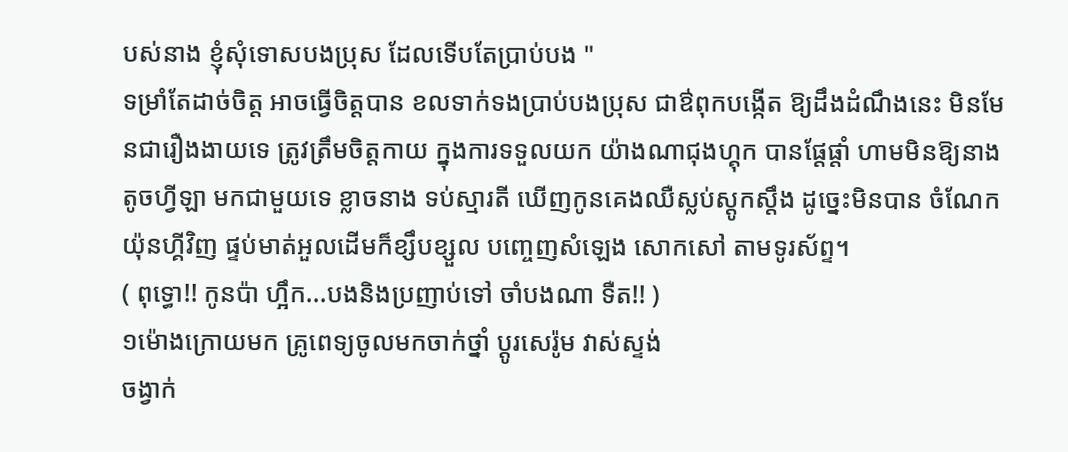បស់នាង ខ្ញុំសុំទោសបងប្រុស ដែលទើបតែប្រាប់បង "
ទម្រាំតែដាច់ចិត្ត អាចធ្វើចិត្តបាន ខលទាក់ទងប្រាប់បងប្រុស ជាឳពុកបង្កើត ឱ្យដឹងដំណឹងនេះ មិនមែនជារឿងងាយទេ ត្រូវត្រឹមចិត្តកាយ ក្នុងការទទួលយក យ៉ាងណាជុងហ្គុក បានផ្តែផ្តាំ ហាមមិនឱ្យនាងតូចហ្វីឡា មកជាមួយទេ ខ្លាចនាង ទប់ស្មារតី ឃើញកូនគេងឈឺស្លប់ស្តូកស្តឹង ដូច្នេះមិនបាន ចំណែកយ៉ុនហ្គីវិញ ផ្ទប់មាត់អួលដើមក៏ខ្សឹបខ្សួល បញ្ចេញសំឡេង សោកសៅ តាមទូរស័ព្ទ។
( ពុទ្ធោ!! កូនប៉ា ហ្អឹក...បងនិងប្រញាប់ទៅ ចាំបងណា ទឺត!! )
១ម៉ោងក្រោយមក គ្រូពេទ្យចូលមកចាក់ថ្នាំ ប្តូរសេរ៉ូម វាស់ស្ទង់
ចង្វាក់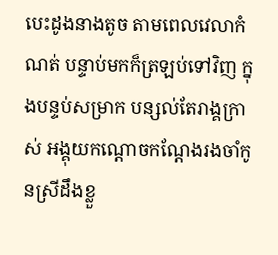បេះដូងនាងតូច តាមពេលវេលាកំណត់ បន្ទាប់មកក៏ត្រឡប់ទៅវិញ ក្នុងបន្ទប់សម្រាក បន្សល់តែរាង្គក្រាស់ អង្គុយកណ្តោចកណ្តែងរងចាំកូនស្រីដឹងខ្លួ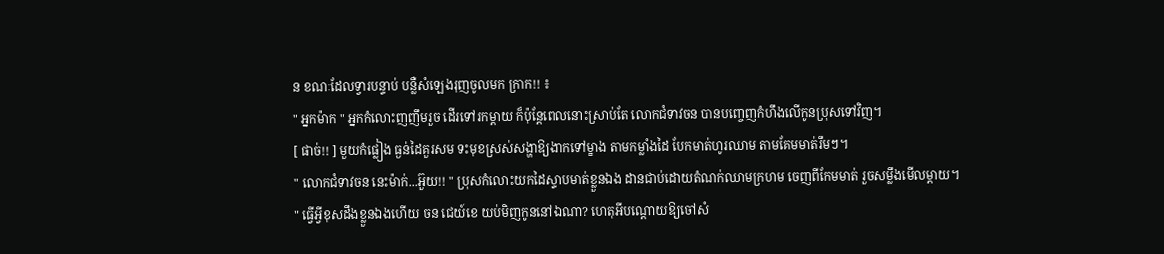ន ខណៈដែលទ្វារបន្ទាប់ បន្លឺសំឡេងរុញចូលមក ក្រាក!! ៖
" អ្នកម៉ាក " អ្នកកំលោះញញឹមរួច ដើរទៅរកម្តាយ ក៏ប៉ុន្តែពេលនោះស្រាប់តែ លោកជំទាវចន បានបញ្ចេញកំហឹងលើកូនប្រុសទៅវិញ។
[ ផាច់!! ] មួយកំផ្លៀង ធ្ងន់ដៃគួរសម ទះមុខស្រស់សង្ហាឱ្យងាកទៅម្ខាង តាមកម្លាំងដៃ បែកមាត់ហូរឈាម តាមគែមមាត់រឹមៗ។
" លោកជំទាវចន នេះម៉ាក់...អ៊ួយ!! " ប្រុសកំលោះយកដៃស្ទាបមាត់ខ្លួនឯង ដានជាប់ដោយតំណក់ឈាមក្រហម ចេញពីកែមមាត់ រួចសម្លឹងមើលម្តាយ។
" ធ្វើអ្វីខុសដឹងខ្លួនឯងហើយ ចន ជេយ៍ខេ យប់មិញកូននៅឯណា? ហេតុអីបណ្តោយឱ្យចៅសំ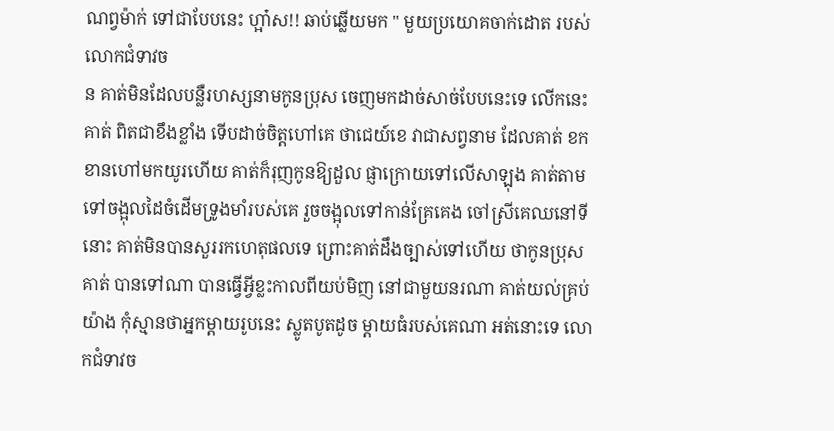ណព្វម៉ាក់ ទៅជាបែបនេះ ហ្អា៎ស!! ឆាប់ឆ្លើយមក " មួយប្រយោគចាក់ដោត របស់លោកជំទាវច
ន គាត់មិនដែលបន្លឺរហស្សនាមកូនប្រុស ចេញមកដាច់សាច់បែបនេះទេ លើកនេះគាត់ ពិតជាខឹងខ្លាំង ទើបដាច់ចិត្តហៅគេ ថាជេយ៍ខេ វាជាសព្វនាម ដែលគាត់ ខកខានហៅមកយូរហើយ គាត់ក៏រុញកូនឱ្យដួល ផ្ញាក្រោយទៅលើសាឡុង គាត់តាមទៅចង្អុលដៃចំដើមទ្រូងមាំរបស់គេ រួចចង្អុលទៅកាន់គ្រែគេង ចៅស្រីគេឈនៅទីនោះ គាត់មិនបានសួររកហេតុផលទេ ព្រោះគាត់ដឹងច្បាស់ទៅហើយ ថាកូនប្រុសគាត់ បានទៅណា បានធ្វើអ្វីខ្លះកាលពីយប់មិញ នៅជាមួយនរណា គាត់យល់គ្រប់យ៉ាង កុំស្មានថាអ្នកម្តាយរូបនេះ ស្លូតបូតដូច ម្តាយធំរបស់គេណា អត់នោះទេ លោកជំទាវច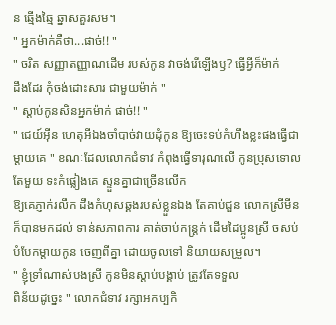ន ឆ្មើងឆ្មៃ ឆ្នាសគួរសម។
" អ្នកម៉ាក់គឺថា...ផាច់!! "
" ចរិត សញ្ញាតញ្ញាណដើម របស់កូន វាចង់រើឡើងឫ? ធ្វើអ្វីក៏ម៉ាក់
ដឹងដែរ កុំចង់ដោះសារ ជាមួយម៉ាក់ "
" ស្តាប់កូនសិនអ្នកម៉ាក់ ផាច់!! "
" ជេយ៍អុីន ហេតុអីឯងចាំបាច់វាយដុំកូន ឱ្យចេះទប់កំហឹងខ្លះផងធ្វើជាម្តាយគេ " ខណៈដែលលោកជំទាវ កំពុងធ្វើទារុណលើ កូនប្រុសទោលតែមួយ ទះកំផ្លៀងគេ ស្ទួនគ្នាជាច្រើនលើក
ឱ្យគេភ្ញាក់រលឹក ដឹងកំហុសឆ្គងរបស់ខ្លួនឯង តែគាប់ជួន លោកស្រីមីនក៏បានមកដល់ ទាន់សភាពការ គាត់ចាប់កន្ត្រក់ ដើមដៃប្អូនស្រី ចសប់បំបែកម្តាយកូន ចេញពីគ្នា ដោយចូលទៅ និយាយសម្រួល។
" ខ្ញុំទ្រាំណាស់បងស្រី កូនមិនស្តាប់បង្គាប់ ត្រូវតែទទួល
ពិន័យដូច្នេះ " លោកជំទាវ រក្សាអកប្បកិ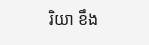រិយា ខឹង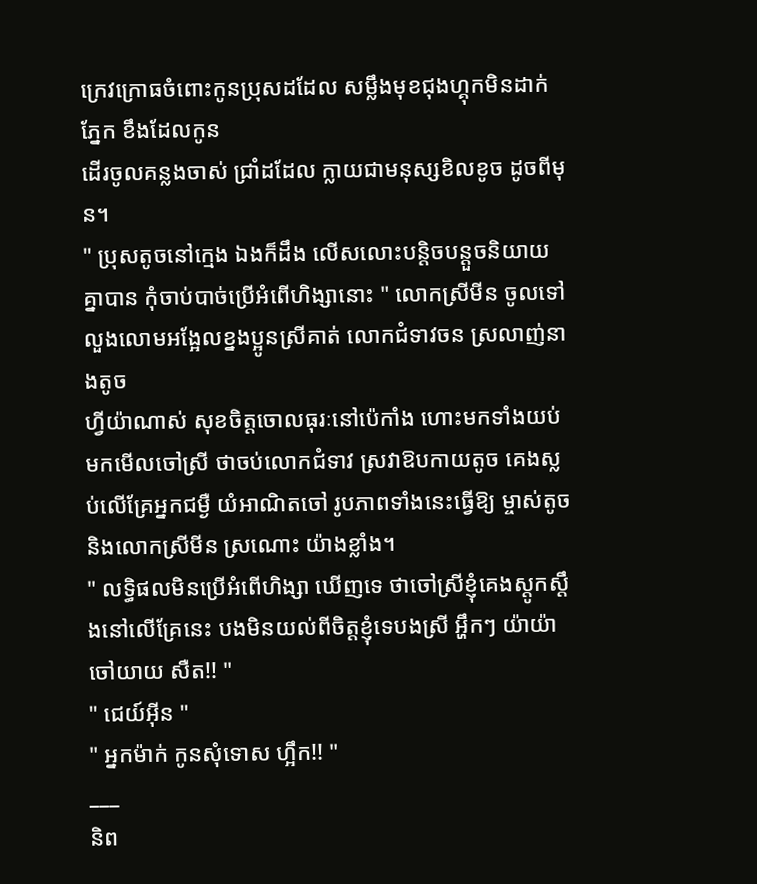ក្រេវក្រោធចំពោះកូនប្រុសដដែល សម្លឹងមុខជុងហ្គុកមិនដាក់ភ្នែក ខឹងដែលកូន
ដើរចូលគន្លងចាស់ ជ្រាំដដែល ក្លាយជាមនុស្សខិលខូច ដូចពីមុន។
" ប្រុសតូចនៅក្មេង ឯងក៏ដឹង លើសលោះបន្តិចបន្តួចនិយាយគ្នាបាន កុំចាប់បាច់ប្រើអំពើហិង្សានោះ " លោកស្រីមីន ចូលទៅលួងលោមអង្អែលខ្នងប្អូនស្រីគាត់ លោកជំទាវចន ស្រលាញ់នាងតូច
ហ្វីយ៉ាណាស់ សុខចិត្តចោលធុរៈនៅប៉េកាំង ហោះមកទាំងយប់ មកមើលចៅស្រី ថាចប់លោកជំទាវ ស្រវាឱបកាយតូច គេងស្លប់លើគ្រែអ្នកជម្ងឺ យំអាណិតចៅ រូបភាពទាំងនេះធ្វើឱ្យ ម្ចាស់តូច
និងលោកស្រីមីន ស្រណោះ យ៉ាងខ្លាំង។
" លទ្ធិផលមិនប្រើអំពើហិង្សា ឃើញទេ ថាចៅស្រីខ្ញុំគេងស្តូកស្តឹងនៅលើគ្រែនេះ បងមិនយល់ពីចិត្តខ្ញុំទេបងស្រី អ្ហឹកៗ យ៉ាយ៉ាចៅយាយ សឺត!! "
" ជេយ៍អុីន "
" អ្នកម៉ាក់ កូនសុំទោស ហ្អឹក!! "
___
និព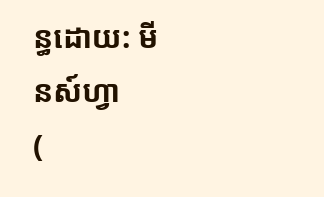ន្ធដោយ: មីនស៍ហ្វា
(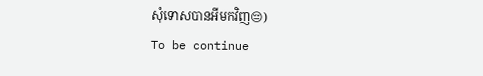សុំទោសបានអីមកវិញ😔)
To be continue